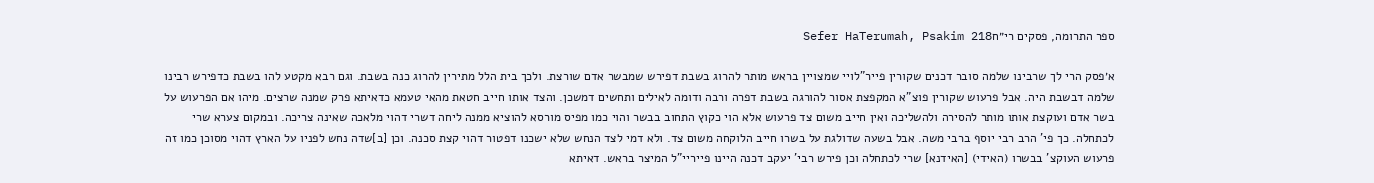ספר התרומה, פסקים רי״חSefer HaTerumah, Psakim 218

א׳פסק הרי לך שרבינו שלמה סובר דכנים שקורין פייר"לויי שמצויין בראש מותר להרוג בשבת דפירש שמבשר אדם שורצת. ולכך בית הלל מתירין להרוג כנה בשבת. וגם רבא מקטע להו בשבת כדפירש רבינו שלמה דבשבת היה. אבל פרעוש שקורין פוצ"א המקפצת אסור להורגה בשבת דפרה ורבה ודומה לאילים ותחשים דמשכן. והצד אותו חייב חטאת מהאי טעמא כדאיתא פרק שמנה שרצים. מיהו אם הפרעוש על בשר אדם ועוקצת אותו מותר להסירה ולהשליכה ואין חייב משום צד פרעוש אלא הוי כקוץ התחוב בבשר והוי כמו מפיס מורסא להוציא ממנה ליחה דשרי דהוי מלאכה שאינה צריכה. ובמקום צערא שרי לכתחלה. כך פי' הרב רבי יוסף ברבי משה. אבל בשעה שדולגת על בשרו חייב הלוקחה משום צד. ולא דמי לצד הנחש שלא ישכנו דפטור דהוי קצת סכנה. וכן [ב]שדה נחש לפניו על הארץ דהוי מסוכן כמו זה פרעוש העוקצ' בבשרו (האידי) [האידנא] שרי לכתחלה וכן פירש רבי' יעקב דכנה היינו פייריי"ל המיצר בראש. דאיתא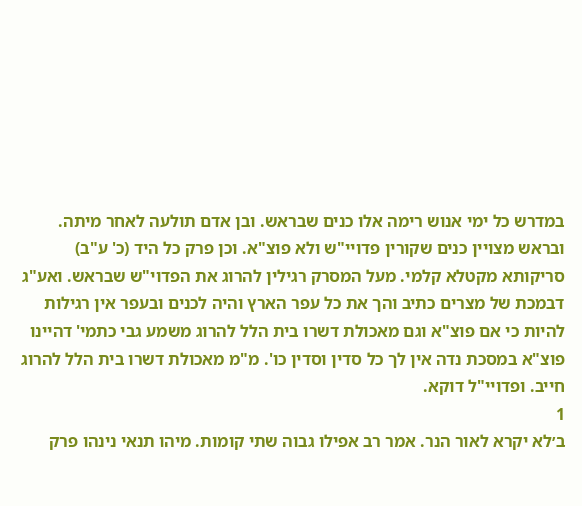במדרש כל ימי אנוש רימה אלו כנים שבראש. ובן אדם תולעה לאחר מיתה. ובראש מצויין כנים שקורין פדויי"ש ולא פוצ"א. וכן פרק כל היד (כ' ע"ב) סריקותא מקטלא קלמי. מעל המסרק רגילין להרוג את הפדוי"ש שבראש. ואע"ג דבמכת של מצרים כתיב והך את כל עפר הארץ והיה לכנים ובעפר אין רגילות להיות כי אם פוצ"א וגם מאכולת דשרו בית הלל להרוג משמע גבי כתמי' דהיינו פוצ"א במסכת נדה אין לך כל סדין וסדין כו'. מ"מ מאכולת דשרו בית הלל להרוג חייב. ופדויי"ל דוקא.
1
ב׳לא יקרא לאור הנר. אמר רב אפילו גבוה שתי קומות. מיהו תנאי נינהו פרק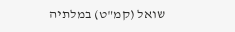שואל (קמ"ט) במלתיה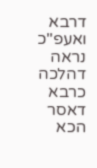דרבא ואעפ"כ נראה דהלכה כרבא דאסר הכא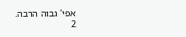אפי' גבוה הרבה.
2